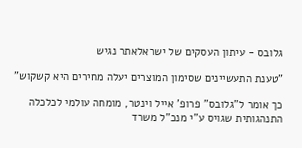גלובס - עיתון העסקים של ישראלאתר נגיש

"טענת התעשיינים שסימון המוצרים יעלה מחירים היא קשקוש"

כך אומר ל"גלובס" פרופ' אייל וינטר, מומחה עולמי לכלכלה התנהגותית שגויס ע"י מנכ"ל משרד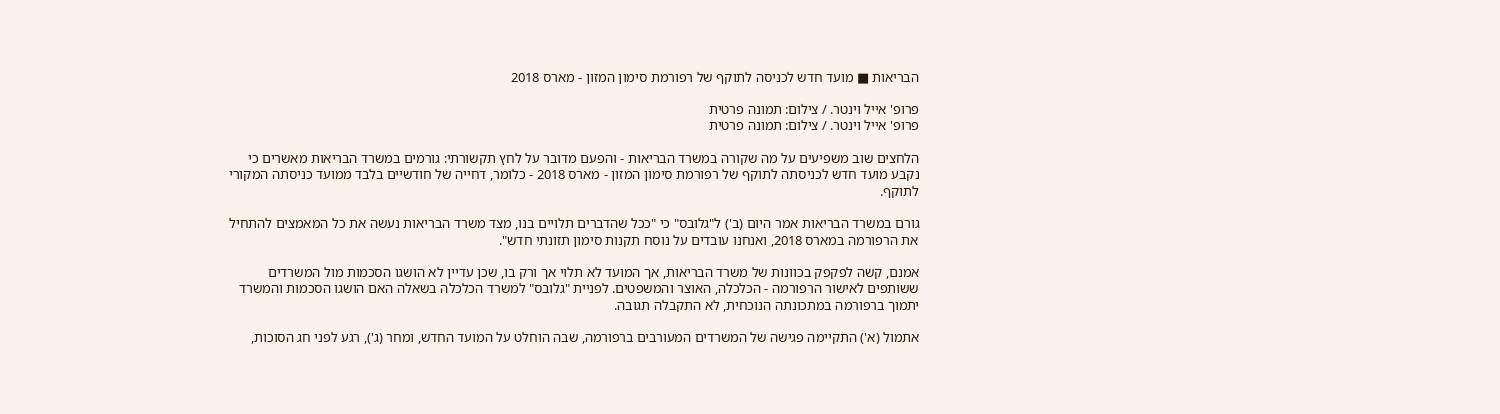הבריאות ■ מועד חדש לכניסה לתוקף של רפורמת סימון המזון - מארס 2018

פרופ' אייל וינטר. / צילום: תמונה פרטית
פרופ' אייל וינטר. / צילום: תמונה פרטית

הלחצים שוב משפיעים על מה שקורה במשרד הבריאות - והפעם מדובר על לחץ תקשורתי: גורמים במשרד הבריאות מאשרים כי נקבע מועד חדש לכניסתה לתוקף של רפורמת סימון המזון - מארס 2018 - כלומר, דחייה של חודשיים בלבד ממועד כניסתה המקורי לתוקף.

גורם במשרד הבריאות אמר היום (ב') ל"גלובס" כי "ככל שהדברים תלויים בנו, מצד משרד הבריאות נעשה את כל המאמצים להתחיל את הרפורמה במארס 2018, ואנחנו עובדים על נוסח תקנות סימון תזונתי חדש".

אמנם, קשה לפקפק בכוונות של משרד הבריאות, אך המועד לא תלוי אך ורק בו, שכן עדיין לא הושגו הסכמות מול המשרדים ששותפים לאישור הרפורמה - הכלכלה, האוצר והמשפטים. לפניית "גלובס" למשרד הכלכלה בשאלה האם הושגו הסכמות והמשרד יתמוך ברפורמה במתכונתה הנוכחית, לא התקבלה תגובה.

אתמול (א') התקיימה פגישה של המשרדים המעורבים ברפורמה, שבה הוחלט על המועד החדש, ומחר (ג'), רגע לפני חג הסוכות,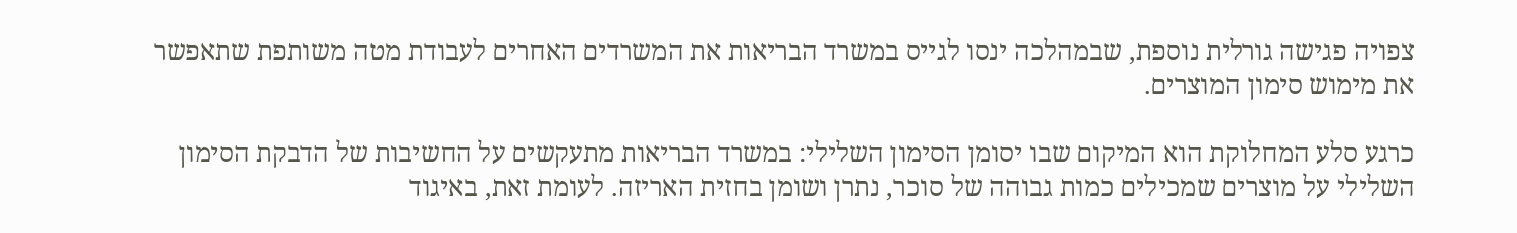צפויה פגישה גורלית נוספת, שבמהלכה ינסו לגייס במשרד הבריאות את המשרדים האחרים לעבודת מטה משותפת שתאפשר את מימוש סימון המוצרים.

כרגע סלע המחלוקת הוא המיקום שבו יסומן הסימון השלילי: במשרד הבריאות מתעקשים על החשיבות של הדבקת הסימון השלילי על מוצרים שמכילים כמות גבוהה של סוכר, נתרן ושומן בחזית האריזה. לעומת זאת, באיגוד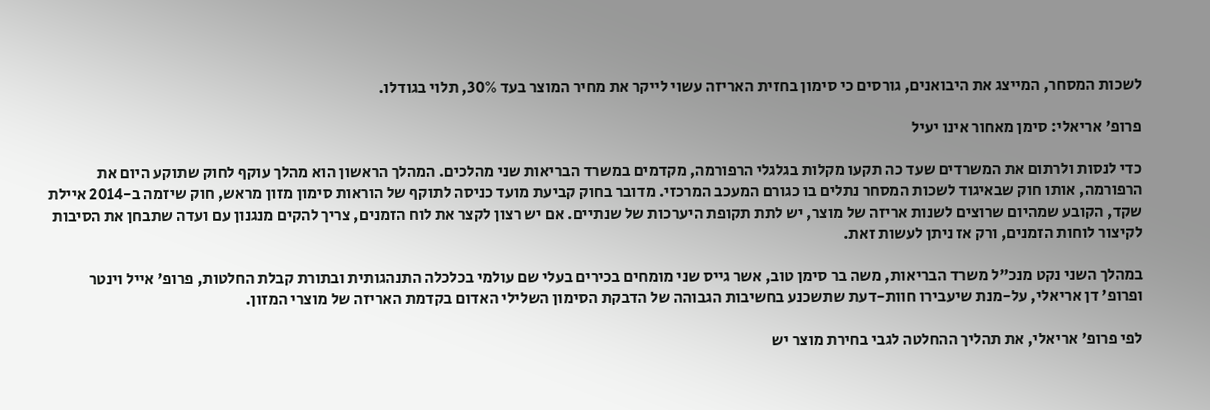לשכות המסחר, המייצג את היבואנים, גורסים כי סימון בחזית האריזה עשוי לייקר את מחיר המוצר בעד 30%, תלוי בגודלו.

פרופ' אריאלי: סימן מאחור אינו יעיל

כדי לנסות ולרתום את המשרדים שעד כה תקעו מקלות בגלגלי הרפורמה, מקדמים במשרד הבריאות שני מהלכים. המהלך הראשון הוא מהלך עוקף לחוק שתוקע היום את הרפורמה, אותו חוק שבאיגוד לשכות המסחר נתלים בו כגורם המעכב המרכזי. מדובר בחוק קביעת מועד כניסה לתוקף של הוראות סימון מזון מראש, חוק שיזמה ב-2014 איילת שקד, הקובע שמהיום שרוצים לשנות אריזה של מוצר, יש לתת תקופת היערכות של שנתיים. אם יש רצון לקצר את לוח הזמנים, צריך להקים מנגנון עם ועדה שתבחן את הסיבות לקיצור לוחות הזמנים, ורק אז ניתן לעשות זאת.

במהלך השני נקט מנכ"ל משרד הבריאות, משה בר סימן טוב, אשר גייס שני מומחים בכירים בעלי שם עולמי בכלכלה התנהגותית ובתורת קבלת החלטות, פרופ' אייל וינטר ופרופ' דן אריאלי, על-מנת שיעבירו חוות-דעת שתשכנע בחשיבות הגבוהה של הדבקת הסימון השלילי האדום בקדמת האריזה של מוצרי המזון.

לפי פרופ' אריאלי, את תהליך ההחלטה לגבי בחירת מוצר יש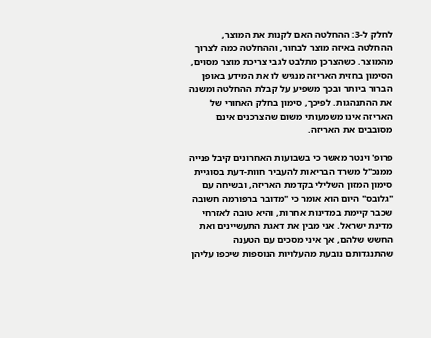לחלק ל-3: ההחלטה האם לקנות את המוצר, ההחלטה באיזה מוצר לבחור, וההחלטה כמה לצרוך מהמוצר. כשהצרכן מתלבט לגבי צריכת מוצר מסוים, הסימון בחזית האריזה מנגיש לו את המידע באופן הברור ביותר ובכך משפיע על קבלת ההחלטה ומשנה את ההתנהגות. לפיכך, סימון בחלק האחורי של האריזה אינו משמעותי משום שהצרכנים אינם מסובבים את האריזה.

פרופ' וינטר מאשר כי בשבועות האחרונים קיבל פנייה ממנכ"ל משרד הבריאות להעביר חוות-דעת בסוגיית סימון המזון השלילי בקדמת האריזה, ובשיחה עם "גלובס" היום הוא אומר כי "מדובר ברפורמה חשובה שכבר קיימת במדינות אחרות, והיא טובה לאזרחי מדינת ישראל. אני מבין את דאגת התעשיינים ואת החשש שלהם, אך איני מסכים עם הטענה שהתנגדותם נובעת מהעלויות הנוספות שיכפו עליהן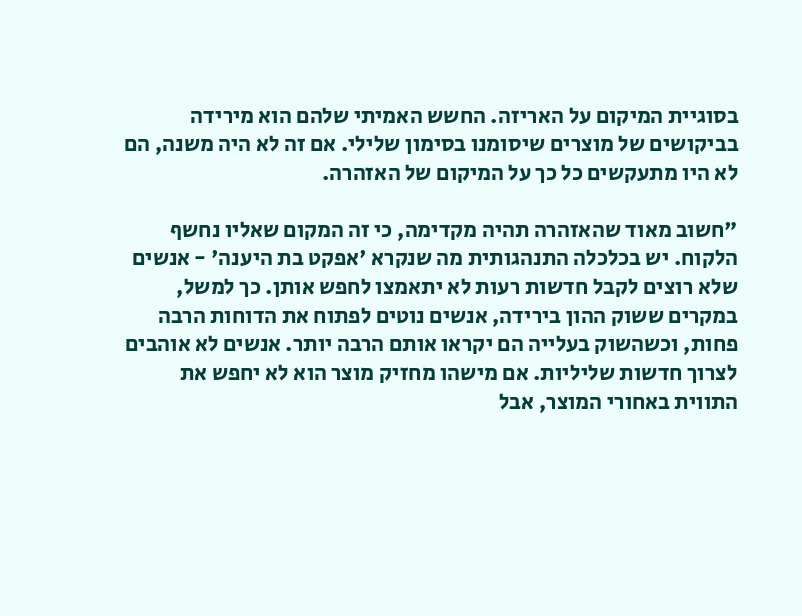בסוגיית המיקום על האריזה. החשש האמיתי שלהם הוא מירידה בביקושים של מוצרים שיסומנו בסימון שלילי. אם זה לא היה משנה, הם לא היו מתעקשים כל כך על המיקום של האזהרה.

"חשוב מאוד שהאזהרה תהיה מקדימה, כי זה המקום שאליו נחשף הלקוח. יש בכלכלה התנהגותית מה שנקרא 'אפקט בת היענה' - אנשים שלא רוצים לקבל חדשות רעות לא יתאמצו לחפש אותן. כך למשל, במקרים ששוק ההון בירידה, אנשים נוטים לפתוח את הדוחות הרבה פחות, וכשהשוק בעלייה הם יקראו אותם הרבה יותר. אנשים לא אוהבים לצרוך חדשות שליליות. אם מישהו מחזיק מוצר הוא לא יחפש את התווית באחורי המוצר, אבל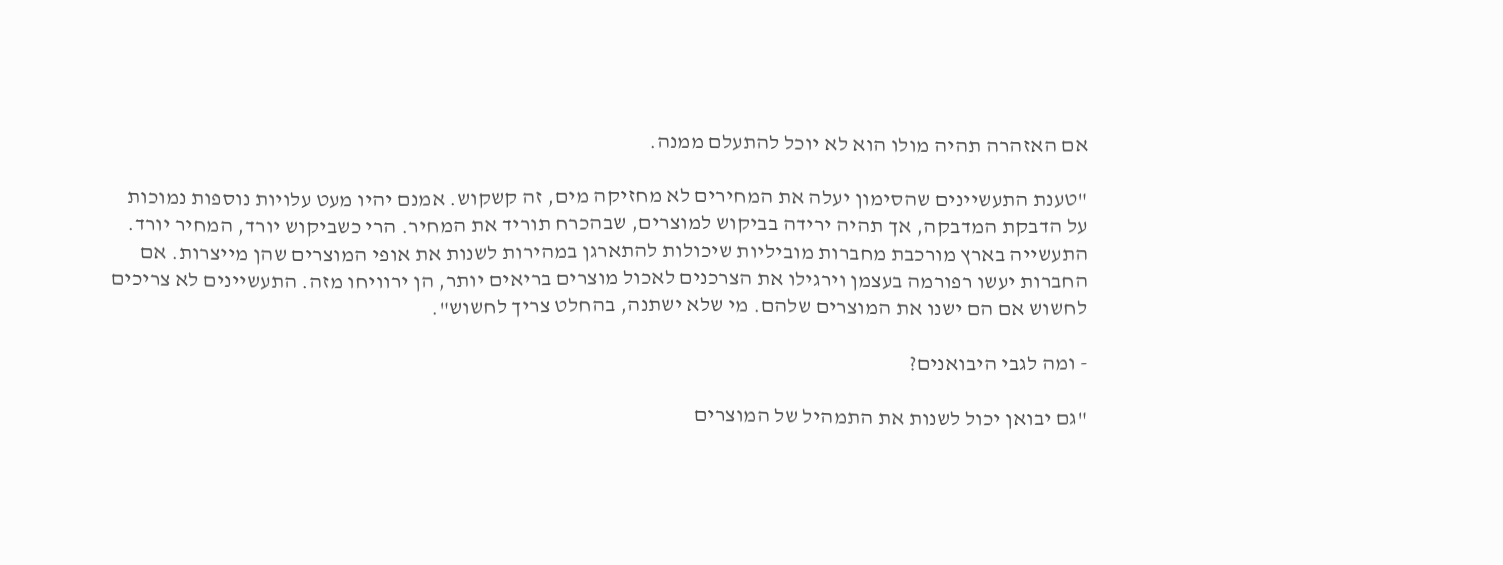אם האזהרה תהיה מולו הוא לא יוכל להתעלם ממנה.

"טענת התעשיינים שהסימון יעלה את המחירים לא מחזיקה מים, זה קשקוש. אמנם יהיו מעט עלויות נוספות נמוכות על הדבקת המדבקה, אך תהיה ירידה בביקוש למוצרים, שבהכרח תוריד את המחיר. הרי כשביקוש יורד, המחיר יורד. התעשייה בארץ מורכבת מחברות מוביליות שיכולות להתארגן במהירות לשנות את אופי המוצרים שהן מייצרות. אם החברות יעשו רפורמה בעצמן וירגילו את הצרכנים לאכול מוצרים בריאים יותר, הן ירוויחו מזה. התעשיינים לא צריכים לחשוש אם הם ישנו את המוצרים שלהם. מי שלא ישתנה, בהחלט צריך לחשוש".

- ומה לגבי היבואנים?

"גם יבואן יכול לשנות את התמהיל של המוצרים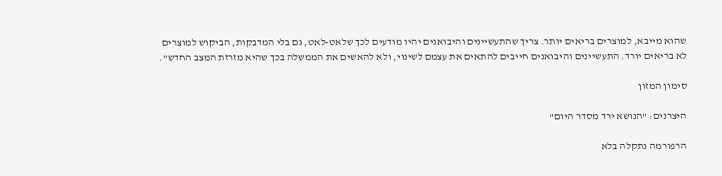שהוא מייבא, למוצרים בריאים יותר. צריך שהתעשיינים והיבואנים יהיו מודעים לכך שלאט-לאט, גם בלי המדבקות, הביקוש למוצרים לא בריאים יורד. התעשיינים והיבואנים חייבים להתאים את עצמם לשינוי, ולא להאשים את הממשלה בכך שהיא מזרזת המצב החדש".

סימון המזון

היצרנים: "הנושא ירד מסדר היום"

הרפורמה נתקלה בלא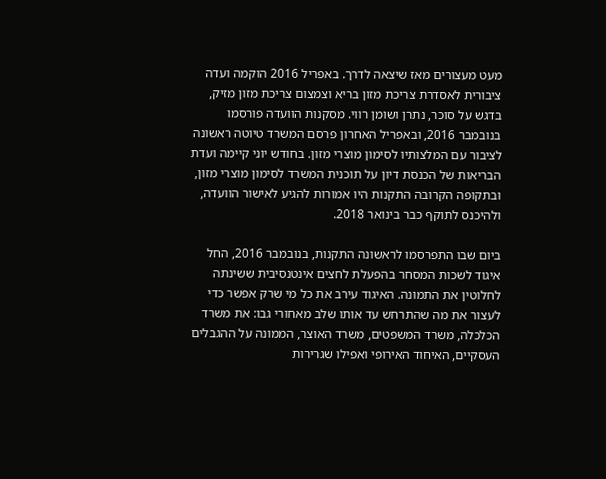מעט מעצורים מאז שיצאה לדרך. באפריל 2016 הוקמה ועדה ציבורית לאסדרת צריכת מזון בריא וצמצום צריכת מזון מזיק, בדגש על סוכר, נתרן ושומן רווי. מסקנות הוועדה פורסמו בנובמבר 2016, ובאפריל האחרון פרסם המשרד טיוטה ראשונה לציבור עם המלצותיו לסימון מוצרי מזון. בחודש יוני קיימה ועדת הבריאות של הכנסת דיון על תוכנית המשרד לסימון מוצרי מזון, ובתקופה הקרובה התקנות היו אמורות להגיע לאישור הוועדה, ולהיכנס לתוקף כבר בינואר 2018.

ביום שבו התפרסמו לראשונה התקנות, בנובמבר 2016, החל איגוד לשכות המסחר בהפעלת לחצים אינטנסיבית ששינתה לחלוטין את התמונה. האיגוד עירב את כל מי שרק אפשר כדי לעצור את מה שהתרחש עד אותו שלב מאחורי גבו: את משרד הכלכלה, משרד המשפטים, משרד האוצר, הממונה על ההגבלים העסקיים, האיחוד האירופי ואפילו שגרירות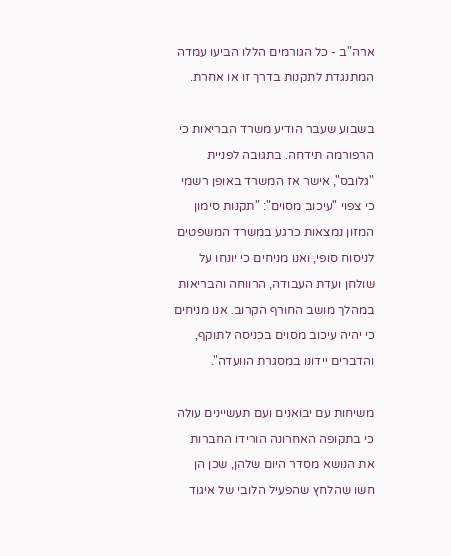ארה"ב - כל הגורמים הללו הביעו עמדה המתנגדת לתקנות בדרך זו או אחרת.

בשבוע שעבר הודיע משרד הבריאות כי הרפורמה תידחה. בתגובה לפניית "גלובס", אישר אז המשרד באופן רשמי כי צפוי "עיכוב מסוים": "תקנות סימון המזון נמצאות כרגע במשרד המשפטים לניסוח סופי, ואנו מניחים כי יונחו על שולחן ועדת העבודה, הרווחה והבריאות במהלך מושב החורף הקרוב. אנו מניחים כי יהיה עיכוב מסוים בכניסה לתוקף, והדברים יידונו במסגרת הוועדה".

משיחות עם יבואנים ועם תעשיינים עולה כי בתקופה האחרונה הורידו החברות את הנושא מסדר היום שלהן, שכן הן חשו שהלחץ שהפעיל הלובי של איגוד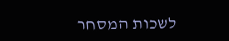לשכות המסחר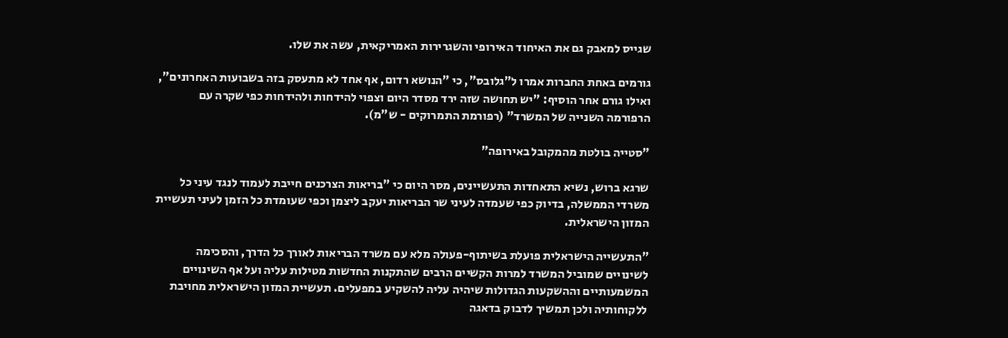שגייס למאבק גם את האיחוד האירופי והשגרירות האמריקאית, עשה את שלו.

גורמים באחת החברות אמרו ל"גלובס", כי "הנושא רדום, אף אחד לא מתעסק בזה בשבועות האחרונים", ואילו גורם אחר הוסיף: "יש תחושה שזה ירד מסדר היום וצפוי להידחות ולהידחות כפי שקרה עם הרפורמה השנייה של המשרד" (רפורמת התמרוקים - ש"מ).

"סטייה בולטת מהמקובל באירופה"

שרגא ברוש, נשיא התאחדות התעשיינים, מסר היום כי "בריאות הצרכנים חייבת לעמוד לנגד עיני כל משרדי הממשלה, בדיוק כפי שעמדה לעיני שר הבריאות יעקב ליצמן וכפי שעומדת כל הזמן לעיני תעשיית המזון הישראלית.

"התעשייה הישראלית פועלת בשיתוף-פעולה מלא עם משרד הבריאות לאורך כל הדרך, והסכימה לשינויים שמוביל המשרד למרות הקשיים הרבים שהתקנות החדשות מטילות עליה ועל אף השינויים המשמעותיים וההשקעות הגדולות שיהיה עליה להשקיע במפעלים. תעשיית המזון הישראלית מחויבת ללקוחותיה ולכן תמשיך לדבוק בדאגה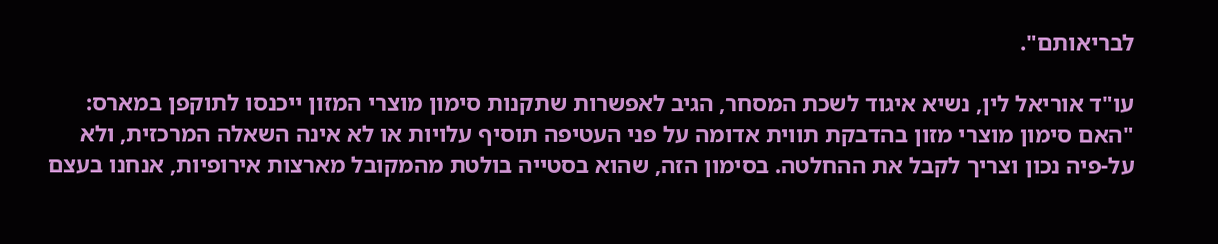לבריאותם".

עו"ד אוריאל לין, נשיא איגוד לשכת המסחר, הגיב לאפשרות שתקנות סימון מוצרי המזון ייכנסו לתוקפן במארס: "האם סימון מוצרי מזון בהדבקת תווית אדומה על פני העטיפה תוסיף עלויות או לא אינה השאלה המרכזית, ולא על-פיה נכון וצריך לקבל את ההחלטה. בסימון הזה, שהוא בסטייה בולטת מהמקובל מארצות אירופיות, אנחנו בעצם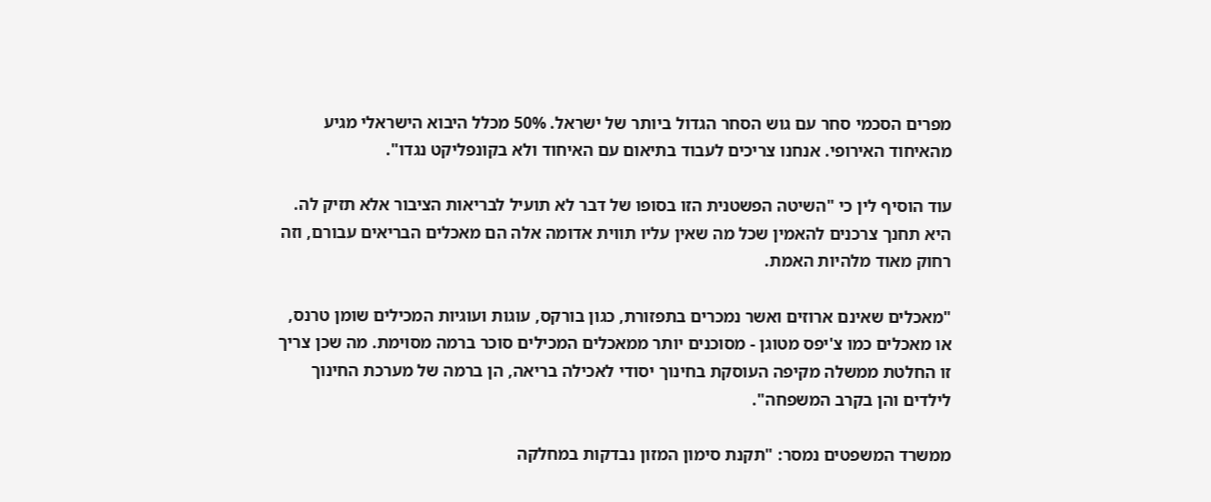מפרים הסכמי סחר עם גוש הסחר הגדול ביותר של ישראל. 50% מכלל היבוא הישראלי מגיע מהאיחוד האירופי. אנחנו צריכים לעבוד בתיאום עם האיחוד ולא בקונפליקט נגדו".

עוד הוסיף לין כי "השיטה הפשטנית הזו בסופו של דבר לא תועיל לבריאות הציבור אלא תזיק לה. היא תחנך צרכנים להאמין שכל מה שאין עליו תווית אדומה אלה הם מאכלים הבריאים עבורם, וזה רחוק מאוד מלהיות האמת.

"מאכלים שאינם ארוזים ואשר נמכרים בתפזורת, כגון בורקס, עוגות ועוגיות המכילים שומן טרנס, או מאכלים כמו צ'יפס מטוגן - מסוכנים יותר ממאכלים המכילים סוכר ברמה מסוימת. מה שכן צריך זו החלטת ממשלה מקיפה העוסקת בחינוך יסודי לאכילה בריאה, הן ברמה של מערכת החינוך לילדים והן בקרב המשפחה".

ממשרד המשפטים נמסר: "תקנת סימון המזון נבדקות במחלקה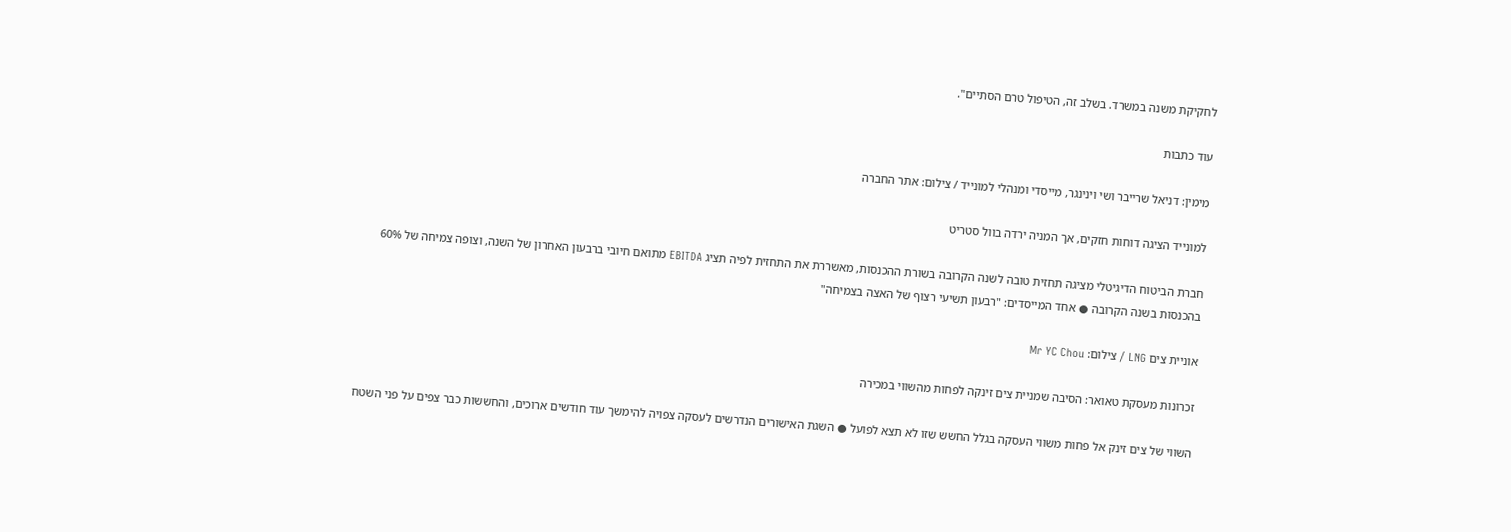לחקיקת משנה במשרד. בשלב זה, הטיפול טרם הסתיים".

עוד כתבות

מימין: דניאל שרייבר ושי וינינגר, מייסדי ומנהלי למונייד / צילום: אתר החברה

למונייד הציגה דוחות חזקים, אך המניה ירדה בוול סטריט

חברת הביטוח הדיגיטלי מציגה תחזית טובה לשנה הקרובה בשורת ההכנסות, מאשררת את התחזית לפיה תציג EBITDA מתואם חיובי ברבעון האחרון של השנה, וצופה צמיחה של 60% בהכנסות בשנה הקרובה ● אחד המייסדים: "רבעון תשיעי רצוף של האצה בצמיחה"

אוניית צים LNG / צילום: Mr YC Chou

זכרונות מעסקת טאואר: הסיבה שמניית צים זינקה לפחות מהשווי במכירה

השווי של צים זינק אל פחות משווי העסקה בגלל החשש שזו לא תצא לפועל ● השגת האישורים הנדרשים לעסקה צפויה להימשך עוד חודשים ארוכים, והחששות כבר צפים על פני השטח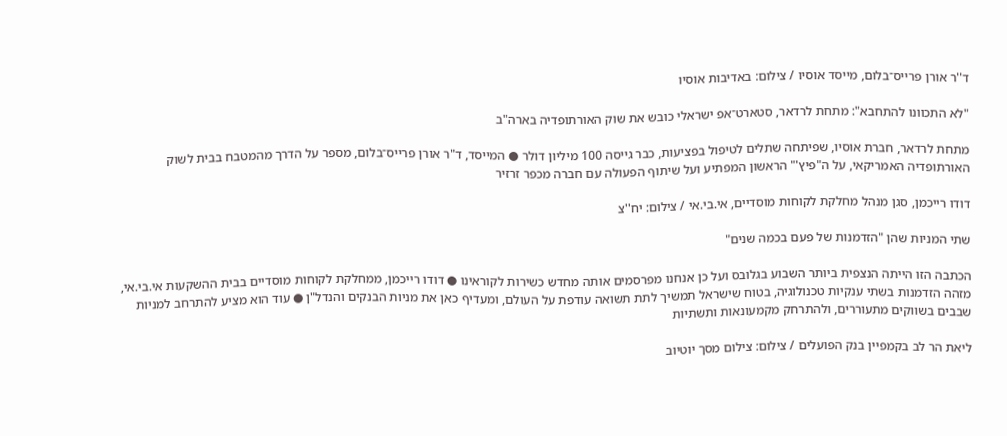ד''ר אורן פרייס־בלום, מייסד אוסיו / צילום: באדיבות אוסיו

"לא התכוונו להתחבא": מתחת לרדאר, סטארט־אפ ישראלי כובש את שוק האורתופדיה בארה"ב

מתחת לרדאר, חברת אוסיו, שפיתחה שתלים לטיפול בפציעות, כבר גייסה 100 מיליון דולר ● המייסד, ד"ר אורן פרייס־בלום, מספר על הדרך מהמטבח בבית לשוק האורתופדיה האמריקאי, על ה"פיץ'" הראשון המפתיע ועל שיתוף הפעולה עם חברה מכפר זרזיר

דודו רייכמן, סגן מנהל מחלקת לקוחות מוסדיים, אי.בי.אי / צילום: יח''צ

שתי המניות שהן "הזדמנות של פעם בכמה שנים"

הכתבה הזו הייתה הנצפית ביותר השבוע בגלובס ועל כן אנחנו מפרסמים אותה מחדש כשירות לקוראינו ● דודו רייכמן, ממחלקת לקוחות מוסדיים בבית ההשקעות אי.בי.אי, מזהה הזדמנות בשתי ענקיות טכנולוגיה, בטוח שישראל תמשיך לתת תשואה עודפת על העולם, ומעדיף כאן את מניות הבנקים והנדל"ן ● עוד הוא מציע להתרחב למניות שבבים בשווקים מתעוררים, ולהתרחק מקמעונאות ותשתיות

ליאת הר לב בקמפיין בנק הפועלים / צילום: צילום מסך יוטיוב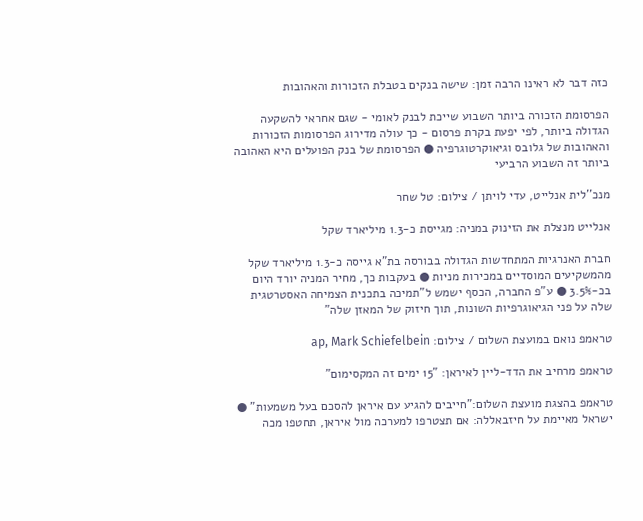כזה דבר לא ראינו הרבה זמן: שישה בנקים בטבלת הזכורות והאהובות

הפרסומת הזכורה ביותר השבוע שייכת לבנק לאומי - שגם אחראי להשקעה הגדולה ביותר, לפי יפעת בקרת פרסום - כך עולה מדירוג הפרסומות הזכורות והאהובות של גלובס וגיאוקרטוגרפיה ● הפרסומת של בנק הפועלים היא האהובה ביותר זה השבוע הרביעי

מנכ''לית אנלייט, עדי לויתן / צילום: טל שחר

אנלייט מנצלת את הזינוק במניה: מגייסת כ-1.3 מיליארד שקל

חברת האנרגיות המתחדשות הגדולה בבורסה בת"א גייסה כ-1.3 מיליארד שקל מהמשקיעים המוסדיים במכירות מניות ● בעקבות כך, מחיר המניה יורד היום בכ-3.5% ● ע"פ החברה, הכסף ישמש ל"תמיכה בתכנית הצמיחה האסטרטגית שלה על פני הגיאוגרפיות השונות, תוך חיזוק של המאזן שלה"

טראמפ נואם במועצת השלום / צילום: ap, Mark Schiefelbein

טראמפ מרחיב את הדד-ליין לאיראן: "15 ימים זה המקסימום"

טראמפ בהצגת מועצת השלום:"חייבים להגיע עם איראן להסכם בעל משמעות" ● ישראל מאיימת על חיזבאללה: אם תצטרפו למערכה מול איראן, תחטפו מכה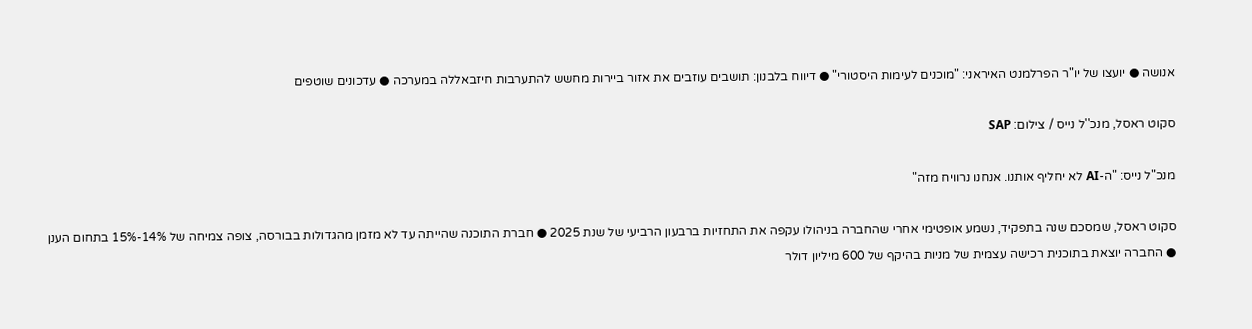אנושה ● יועצו של יו"ר הפרלמנט האיראני: "מוכנים לעימות היסטורי" ● דיווח בלבנון: תושבים עוזבים את אזור ביירות מחשש להתערבות חיזבאללה במערכה ● עדכונים שוטפים

סקוט ראסל, מנכ''ל נייס / צילום: SAP

מנכ"ל נייס: "ה-AI לא יחליף אותנו. אנחנו נרוויח מזה"

סקוט ראסל, שמסכם שנה בתפקיד, נשמע אופטימי אחרי שהחברה בניהולו עקפה את התחזיות ברבעון הרביעי של שנת 2025 ● חברת התוכנה שהייתה עד לא מזמן מהגדולות בבורסה, צופה צמיחה של 14%-15% בתחום הענן ● החברה יוצאת בתוכנית רכישה עצמית של מניות בהיקף של 600 מיליון דולר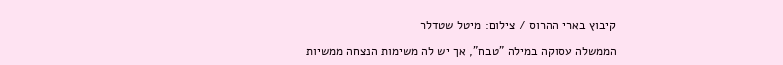קיבוץ בארי ההרוס / צילום: מיטל שטדלר

הממשלה עסוקה במילה "טבח", אך יש לה משימות הנצחה ממשיות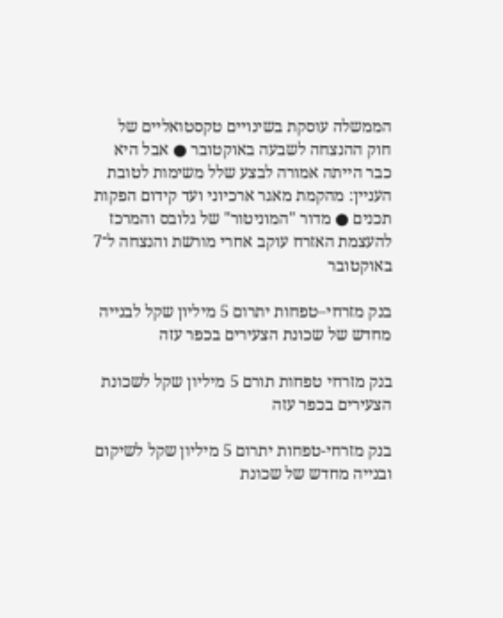הממשלה עוסקת בשינויים טקסטואליים של חוק ההנצחה לשבעה באוקטובר ● אבל היא כבר הייתה אמורה לבצע שלל משימות לטובת העניין: מהקמת מאגר ארכיוני ועד קידום הפקות תכנים ● מדור "המוניטור" של גלובס והמרכז להעצמת האזרח עוקב אחרי מורשת והנצחה ל־7 באוקטובר

בנק מזרחי–טפחות יתרום 5 מיליון שקל לבנייה מחדש של שכונת הצעירים בכפר עזה

בנק מזרחי טפחות תורם 5 מיליון שקל לשכונת הצעירים בכפר עזה

בנק מזרחי-טפחות יתרום 5 מיליון שקל לשיקום ובנייה מחדש של שכונת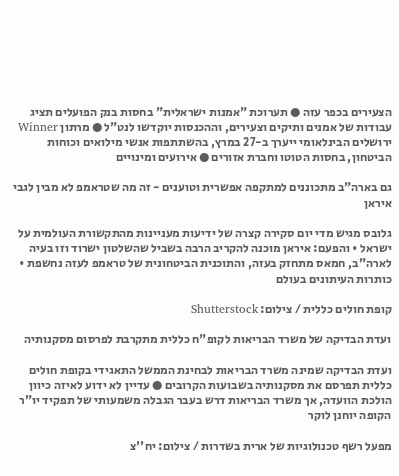הצעירים בכפר עזה ● תערוכת "אמנות ישראלית" בחסות בנק הפועלים תציג עבודות של אמנים ותיקים וצעירים, וההכנסות יוקדשו לנט"ל ● מרתון Winner ירושלים הבינלאומי ייערך ב-27 במרץ, בהשתתפות אנשי מילואים וכוחות הביטחון, בחסות הטוטו וחברת אזורים ● אירועים ומינויים

גם בארה"ב מתכוננים למתקפה אפשרית וטוענים - זה מה שטראמפ לא מבין לגבי איראן

גלובס מגיש מדי יום סקירה קצרה של ידיעות מעניינות מהתקשורת העולמית על ישראל • והפעם: איראן מוכנה להקריב הרבה בשביל שהשלטון ישרוד וזו בעיה לארה"ב, חמאס מתחזק בעזה, והתוכנית הביטחונית של טראמפ לעזה נחשפת • כותרות העיתונים בעולם

קופת חולים כללית / צילום: Shutterstock

ועדת הבדיקה של משרד הבריאות לקופ"ח כללית מתקרבת לפרסום מסקנותיה

ועדת הבדיקה שמינה משרד הבריאות לבחינת הממשל התאגידי בקופת חולים כללית תפרסם את מסקנותיה בשבועות הקרובים ● עדיין לא ידוע לאיזה כיוון הולכת הוועדה, אך משרד הבריאות דרש בעבר הגבלה משמעותי של תפקיד יו"ר הקופה יוחנן לוקר

מפעל רשף טכנולוגיות של ארית בשדרות / צילום: יח''צ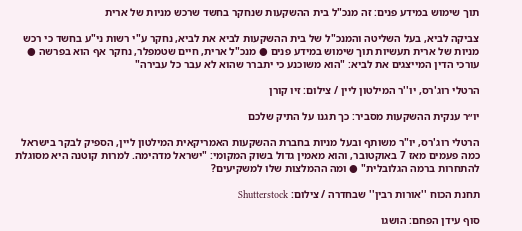תוך שימוש במידע פנים: זה מנכ"ל בית ההשקעות שנחקר בחשד שרכש מניות של ארית

צביקה לביא, בעל השליטה והמנכ"ל של בית ההשקעות לביא את לביא, נחקר ע"י רשות ני"ע בחשד כי רכש מניות של ארית תעשיות תוך שימוש במידע פנים ● מנכ"ל ארית, חיים שטמפלר, נחקר אף הוא בפרשה ● עורכי הדין המייצגים את לביא: "הוא משוכנע כי יתברר שהוא לא עבר כל עבירה"

הרטלי רוג'רס, יו''ר המילטון ליין / צילום: זיו קורן

יו״ר ענקית ההשקעות מסביר: כך תגנו על התיק שלכם

הרטלי רוג'רס, יו"ר משותף ובעל מניות בחברת ההשקעות האמריקאית המילטון ליין, הספיק לבקר בישראל כמה פעמים מאז 7 באוקטובר, והוא מאמין גדול בשוק המקומי: "ישראל מדהימה. למרות קוטנה היא מסוגלת להתחרות ברמה הגלובלית" ● ומה ההמלצות שלו למשקיעים?

תחנת הכוח ''אורות רבין'' שבחדרה / צילום: Shutterstock

סוף עידן הפחם: הושגו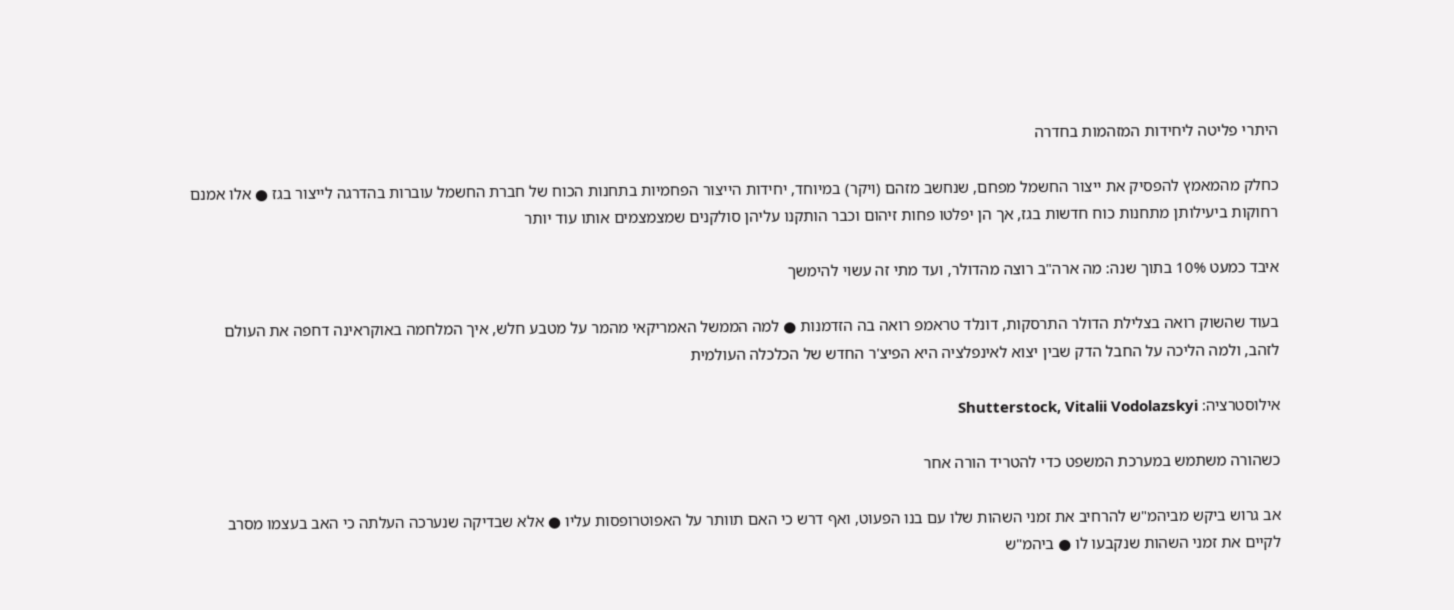היתרי פליטה ליחידות המזהמות בחדרה

כחלק מהמאמץ להפסיק את ייצור החשמל מפחם, שנחשב מזהם (ויקר) במיוחד, יחידות הייצור הפחמיות בתחנות הכוח של חברת החשמל עוברות בהדרגה לייצור בגז ● אלו אמנם רחוקות ביעילותן מתחנות כוח חדשות בגז, אך הן יפלטו פחות זיהום וכבר הותקנו עליהן סולקנים שמצמצמים אותו עוד יותר

איבד כמעט 10% בתוך שנה: מה ארה"ב רוצה מהדולר, ועד מתי זה עשוי להימשך

בעוד שהשוק רואה בצלילת הדולר התרסקות, דונלד טראמפ רואה בה הזדמנות ● למה הממשל האמריקאי מהמר על מטבע חלש, איך המלחמה באוקראינה דחפה את העולם לזהב, ולמה הליכה על החבל הדק שבין יצוא לאינפלציה היא הפיצ'ר החדש של הכלכלה העולמית

אילוסטרציה: Shutterstock, Vitalii Vodolazskyi

כשהורה משתמש במערכת המשפט כדי להטריד הורה אחר

אב גרוש ביקש מביהמ"ש להרחיב את זמני השהות שלו עם בנו הפעוט, ואף דרש כי האם תוותר על האפוטרופסות עליו ● אלא שבדיקה שנערכה העלתה כי האב בעצמו מסרב לקיים את זמני השהות שנקבעו לו ● ביהמ"ש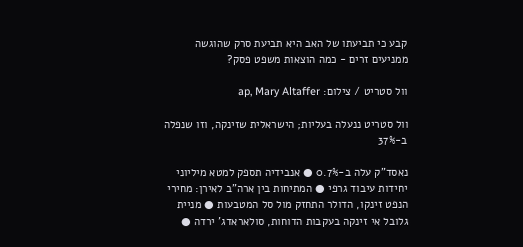קבע כי תביעתו של האב היא תביעת סרק שהוגשה ממניעים זרים - כמה הוצאות משפט פסק?

וול סטריט / צילום: ap, Mary Altaffer

וול סטריט ננעלה בעליות; הישראלית שזינקה, וזו שנפלה ב-37%

נאסד"ק עלה ב-0.7% ● אנבידיה תספק למטא מיליוני יחידות עיבוד גרפי ● המתיחות בין ארה"ב לאירן: מחירי הנפט זינקו, הדולר התחזק מול סל המטבעות ● מניית גלובל אי זינקה בעקבות הדוחות, סולאראדג' ירדה ●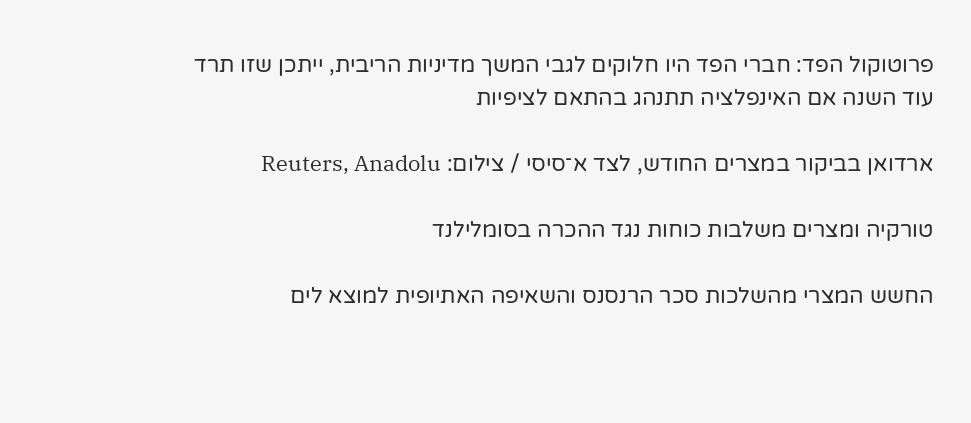פרוטוקול הפד: חברי הפד היו חלוקים לגבי המשך מדיניות הריבית, ייתכן שזו תרד עוד השנה אם האינפלציה תתנהג בהתאם לציפיות

ארדואן בביקור במצרים החודש, לצד א־סיסי / צילום: Reuters, Anadolu

טורקיה ומצרים משלבות כוחות נגד ההכרה בסומלילנד

החשש המצרי מהשלכות סכר הרנסנס והשאיפה האתיופית למוצא לים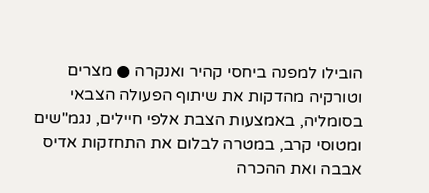הובילו למפנה ביחסי קהיר ואנקרה ● מצרים וטורקיה מהדקות את שיתוף הפעולה הצבאי בסומליה, באמצעות הצבת אלפי חיילים, נגמ"שים ומטוסי קרב, במטרה לבלום את התחזקות אדיס אבבה ואת ההכרה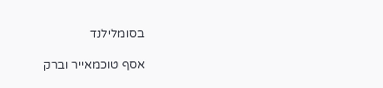בסומלילנד

אסף טוכמאייר וברק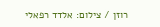רוזן / צילום: אלדד רפאלי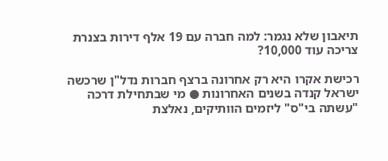תיאבון שלא נגמר: למה חברה עם 19 אלף דירות בצנרת צריכה עוד 10,000?

רכישת אקרו היא רק אחרונה ברצף חברות נדל"ן שרכשה ישראל קנדה בשנים האחרונות ● מי שבתחילת דרכה "עשתה בי"ס" ליזמים הוותיקים, נאלצת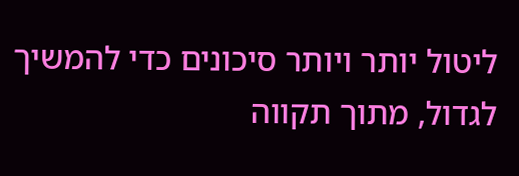ליטול יותר ויותר סיכונים כדי להמשיך לגדול, מתוך תקווה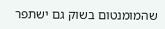שהמומנטום בשוק גם ישתפר